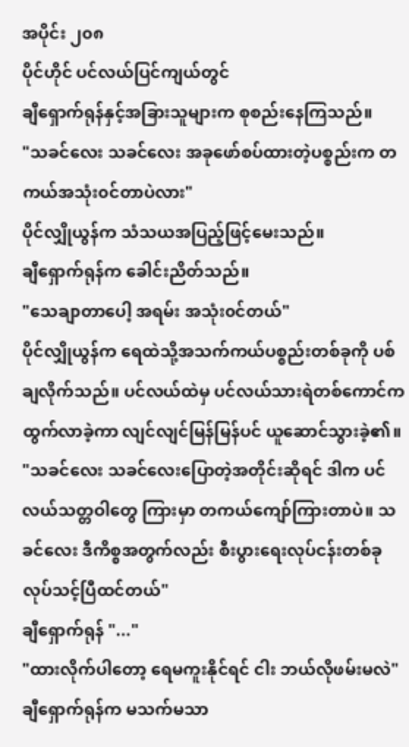အပိုင်း ၂၀၈
ပိုင်ဟိုင် ပင်လယ်ပြင်ကျယ်တွင်
ချီရှောက်ရုန်နှင့်အခြားသူများက စုစည်းနေကြသည်။
"သခင်လေး သခင်လေး အခုဖော်စပ်ထားတဲ့ပစ္စည်းက တကယ်အသုံး၀င်တာပဲလား"
ပိုင်လျှိုယွန်က သံသယအပြည့်ဖြင့်မေးသည်။
ချီရှောက်ရုန်က ခေါင်းညိတ်သည်။
"သေချာတာပေါ့ အရမ်း အသုံး၀င်တယ်"
ပိုင်လျှိုယွန်က ရေထဲသို့အသက်ကယ်ပစ္စည်းတစ်ခုကို ပစ်ချလိုက်သည်။ ပင်လယ်ထဲမှ ပင်လယ်သားရဲတစ်ကောင်က ထွက်လာခဲ့ကာ လျင်လျင်မြန်မြန်ပင် ယူဆောင်သွားခဲ့၏။
"သခင်လေး သခင်လေးပြောတဲ့အတိုင်းဆိုရင် ဒါက ပင်လယ်သတ္တဝါတွေ ကြားမှာ တကယ်ကျော်ကြားတာပဲ။ သခင်လေး ဒီကိစ္စအတွက်လည်း စီးပွားရေးလုပ်ငန်းတစ်ခု လုပ်သင့်ပြီထင်တယ်"
ချီရှောက်ရုန် "..."
"ထားလိုက်ပါတော့ ရေမကူးနိုင်ရင် ငါး ဘယ်လိုဖမ်းမလဲ"
ချီရှောက်ရုန်က မသက်မသာ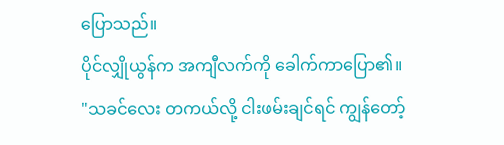ပြောသည်။
ပိုင်လျှိုယွန်က အကျီလက်ကို ခေါက်ကာပြော၏။
"သခင်လေး တကယ်လို့ ငါးဖမ်းချင်ရင် ကျွန်တော့်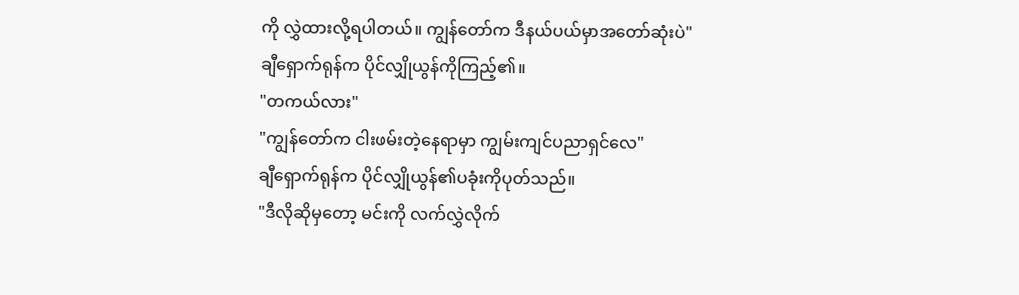ကို လွှဲထားလို့ရပါတယ်။ ကျွန်တော်က ဒီနယ်ပယ်မှာအတော်ဆုံးပဲ"
ချီရှောက်ရုန်က ပိုင်လျှိုယွန်ကိုကြည့်၏။
"တကယ်လား"
"ကျွန်တော်က ငါးဖမ်းတဲ့နေရာမှာ ကျွမ်းကျင်ပညာရှင်လေ"
ချီရှောက်ရုန်က ပိုင်လျှိုယွန်၏ပခုံးကိုပုတ်သည်။
"ဒီလိုဆိုမှတော့ မင်းကို လက်လွှဲလိုက်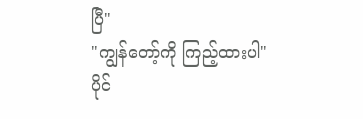ပြီ"
"ကျွန်တော့်ကို ကြည့်ထားပါ"
ပိုင်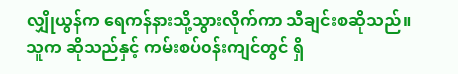လျှိုယွန်က ရေကန်နားသို့သွားလိုက်ကာ သီချင်းစဆိုသည်။ သူက ဆိုသည်နှင့် ကမ်းစပ်၀န်းကျင်တွင် ရှိ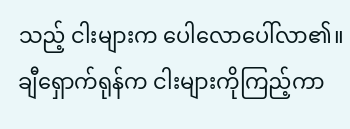သည့် ငါးများက ပေါလောပေါ်လာ၏။
ချီရှောက်ရုန်က ငါးများကိုကြည့်ကာ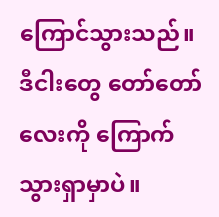ကြောင်သွားသည်။
ဒီငါးတွေ တော်တော်လေးကို ကြောက်သွားရှာမှာပဲ။